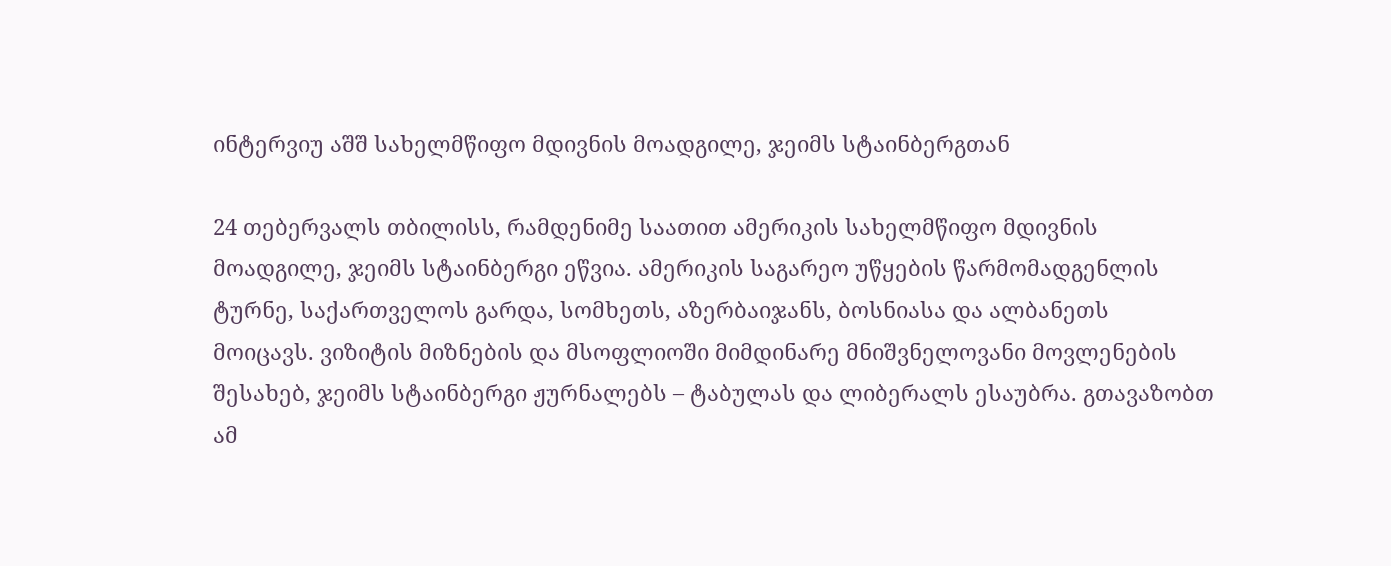ინტერვიუ აშშ სახელმწიფო მდივნის მოადგილე, ჯეიმს სტაინბერგთან

24 თებერვალს თბილისს, რამდენიმე საათით ამერიკის სახელმწიფო მდივნის მოადგილე, ჯეიმს სტაინბერგი ეწვია. ამერიკის საგარეო უწყების წარმომადგენლის ტურნე, საქართველოს გარდა, სომხეთს, აზერბაიჯანს, ბოსნიასა და ალბანეთს მოიცავს. ვიზიტის მიზნების და მსოფლიოში მიმდინარე მნიშვნელოვანი მოვლენების შესახებ, ჯეიმს სტაინბერგი ჟურნალებს – ტაბულას და ლიბერალს ესაუბრა. გთავაზობთ ამ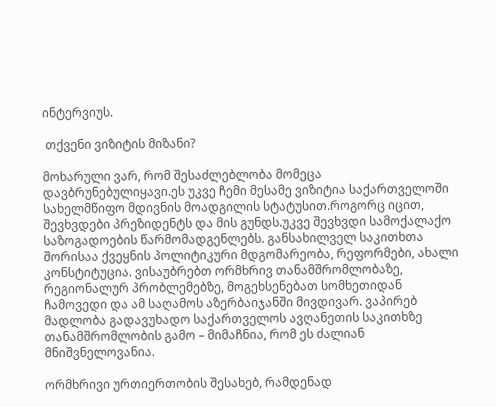ინტერვიუს.

 თქვენი ვიზიტის მიზანი?

მოხარული ვარ, რომ შესაძლებლობა მომეცა დავბრუნებულიყავი.ეს უკვე ჩემი მესამე ვიზიტია საქართველოში სახელმწიფო მდივნის მოადგილის სტატუსით.როგორც იცით, შევხვდები პრეზიდენტს და მის გუნდს.უკვე შევხვდი სამოქალაქო საზოგადოების წარმომადგენლებს. განსახილველ საკითხთა შორისაა ქვეყნის პოლიტიკური მდგომარეობა, რეფორმები, ახალი კონსტიტუცია. ვისაუბრებთ ორმხრივ თანამშრომლობაზე, რეგიონალურ პრობლემებზე, მოგეხსენებათ სომხეთიდან ჩამოვედი და ამ საღამოს აზერბაიჯანში მივდივარ. ვაპირებ მადლობა გადავუხადო საქართველოს ავღანეთის საკითხზე თანამშრომლობის გამო – მიმაჩნია, რომ ეს ძალიან მნიშვნელოვანია.

ორმხრივი ურთიერთობის შესახებ, რამდენად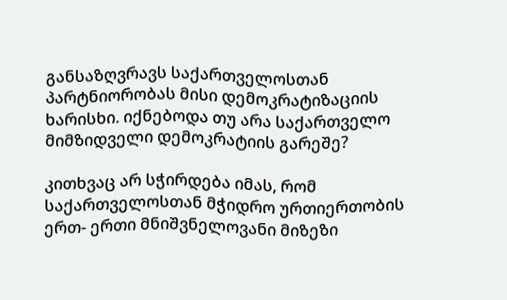განსაზღვრავს საქართველოსთან პარტნიორობას მისი დემოკრატიზაციის ხარისხი. იქნებოდა თუ არა საქართველო მიმზიდველი დემოკრატიის გარეშე?

კითხვაც არ სჭირდება იმას, რომ საქართველოსთან მჭიდრო ურთიერთობის ერთ- ერთი მნიშვნელოვანი მიზეზი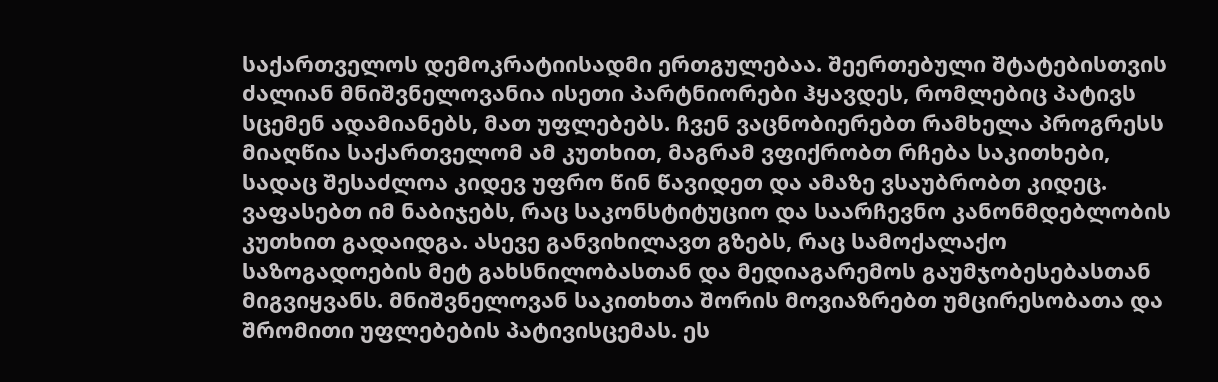საქართველოს დემოკრატიისადმი ერთგულებაა. შეერთებული შტატებისთვის ძალიან მნიშვნელოვანია ისეთი პარტნიორები ჰყავდეს, რომლებიც პატივს სცემენ ადამიანებს, მათ უფლებებს. ჩვენ ვაცნობიერებთ რამხელა პროგრესს მიაღწია საქართველომ ამ კუთხით, მაგრამ ვფიქრობთ რჩება საკითხები, სადაც შესაძლოა კიდევ უფრო წინ წავიდეთ და ამაზე ვსაუბრობთ კიდეც. ვაფასებთ იმ ნაბიჯებს, რაც საკონსტიტუციო და საარჩევნო კანონმდებლობის კუთხით გადაიდგა. ასევე განვიხილავთ გზებს, რაც სამოქალაქო საზოგადოების მეტ გახსნილობასთან და მედიაგარემოს გაუმჯობესებასთან მიგვიყვანს. მნიშვნელოვან საკითხთა შორის მოვიაზრებთ უმცირესობათა და შრომითი უფლებების პატივისცემას. ეს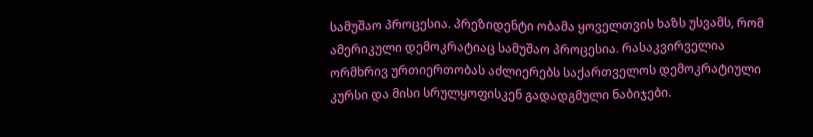სამუშაო პროცესია. პრეზიდენტი ობამა ყოველთვის ხაზს უსვამს, რომ ამერიკული დემოკრატიაც სამუშაო პროცესია. რასაკვირველია ორმხრივ ურთიერთობას აძლიერებს საქართველოს დემოკრატიული კურსი და მისი სრულყოფისკენ გადადგმული ნაბიჯები.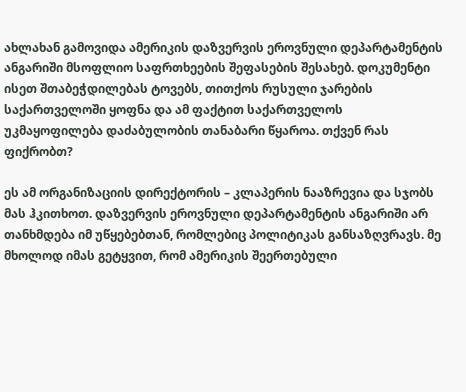ახლახან გამოვიდა ამერიკის დაზვერვის ეროვნული დეპარტამენტის ანგარიში მსოფლიო საფრთხეების შეფასების შესახებ. დოკუმენტი ისეთ შთაბეჭდილებას ტოვებს, თითქოს რუსული ჯარების საქართველოში ყოფნა და ამ ფაქტით საქართველოს უკმაყოფილება დაძაბულობის თანაბარი წყაროა. თქვენ რას ფიქრობთ?

ეს ამ ორგანიზაციის დირექტორის – კლაპერის ნააზრევია და სჯობს მას ჰკითხოთ. დაზვერვის ეროვნული დეპარტამენტის ანგარიში არ თანხმდება იმ უწყებებთან, რომლებიც პოლიტიკას განსაზღვრავს. მე მხოლოდ იმას გეტყვით, რომ ამერიკის შეერთებული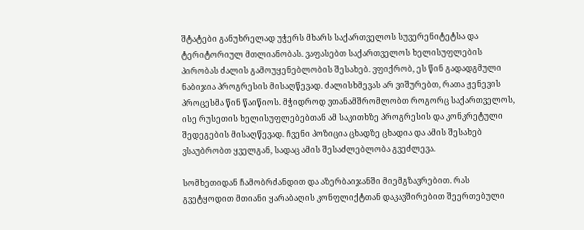შტატები განუხრელად უჭერს მხარს საქართველოს სუვერენიტეტსა და ტერიტორიულ მთლიანობას. ვაფასებთ საქართველოს ხელისუფლების პირობას ძალის გამოუყენებლობის შესახებ. ვფიქრობ, ეს წინ გადადგმული ნაბიჯია პროგრესის მისაღწევად. ძალისხმევას არ ვიშურებთ, რათა ჟენევის პროცესმა წინ წაიწიოს. მჭიდროდ ვთანამშრომლობთ როგორც საქართველოს, ისე რუსეთის ხელისუფლებებთან ამ საკითხზე პროგრესის და კონკრეტული შედეგების მისაღწევად. ჩვენი პოზიცია ცხადზე ცხადია და ამის შესახებ ვსაუბრობთ ყველგან, სადაც ამის შესაძლებლობა გვეძლევა.

სომხეთიდან ჩამობრძანდით და აზერბაიჯანში მიემგზავრებით. რას გვეტყოდით მთიანი ყარაბაღის კონფლიქტთან დაკავშირებით შეერთებული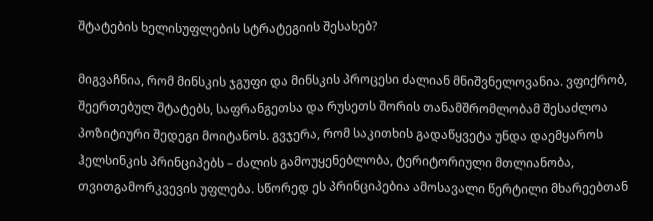შტატების ხელისუფლების სტრატეგიის შესახებ?

მიგვაჩნია, რომ მინსკის ჯგუფი და მინსკის პროცესი ძალიან მნიშვნელოვანია. ვფიქრობ, შეერთებულ შტატებს, საფრანგეთსა და რუსეთს შორის თანამშრომლობამ შესაძლოა პოზიტიური შედეგი მოიტანოს. გვჯერა, რომ საკითხის გადაწყვეტა უნდა დაემყაროს ჰელსინკის პრინციპებს – ძალის გამოუყენებლობა, ტერიტორიული მთლიანობა, თვითგამორკვევის უფლება. სწორედ ეს პრინციპებია ამოსავალი წერტილი მხარეებთან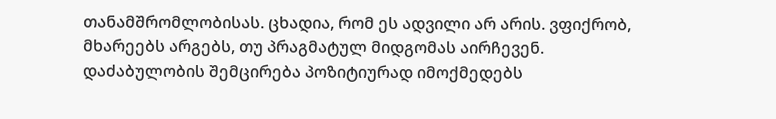თანამშრომლობისას. ცხადია, რომ ეს ადვილი არ არის. ვფიქრობ, მხარეებს არგებს, თუ პრაგმატულ მიდგომას აირჩევენ. დაძაბულობის შემცირება პოზიტიურად იმოქმედებს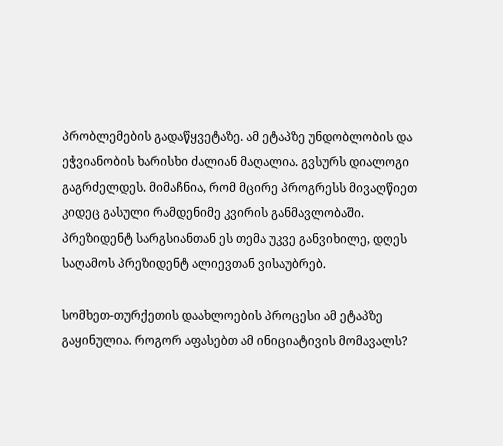პრობლემების გადაწყვეტაზე. ამ ეტაპზე უნდობლობის და ეჭვიანობის ხარისხი ძალიან მაღალია. გვსურს დიალოგი გაგრძელდეს. მიმაჩნია, რომ მცირე პროგრესს მივაღწიეთ კიდეც გასული რამდენიმე კვირის განმავლობაში. პრეზიდენტ სარგსიანთან ეს თემა უკვე განვიხილე, დღეს საღამოს პრეზიდენტ ალიევთან ვისაუბრებ.

სომხეთ-თურქეთის დაახლოების პროცესი ამ ეტაპზე გაყინულია. როგორ აფასებთ ამ ინიციატივის მომავალს?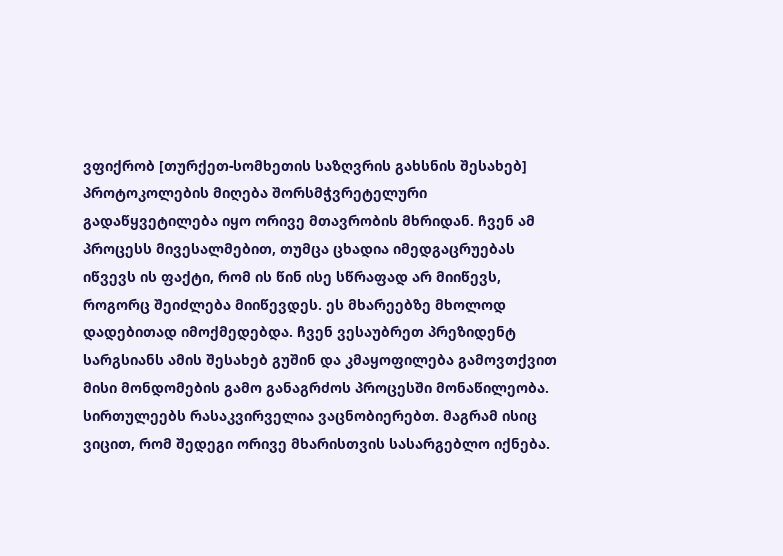ვფიქრობ [თურქეთ-სომხეთის საზღვრის გახსნის შესახებ] პროტოკოლების მიღება შორსმჭვრეტელური გადაწყვეტილება იყო ორივე მთავრობის მხრიდან. ჩვენ ამ პროცესს მივესალმებით, თუმცა ცხადია იმედგაცრუებას იწვევს ის ფაქტი, რომ ის წინ ისე სწრაფად არ მიიწევს, როგორც შეიძლება მიიწევდეს. ეს მხარეებზე მხოლოდ დადებითად იმოქმედებდა. ჩვენ ვესაუბრეთ პრეზიდენტ სარგსიანს ამის შესახებ გუშინ და კმაყოფილება გამოვთქვით მისი მონდომების გამო განაგრძოს პროცესში მონაწილეობა. სირთულეებს რასაკვირველია ვაცნობიერებთ. მაგრამ ისიც ვიცით, რომ შედეგი ორივე მხარისთვის სასარგებლო იქნება.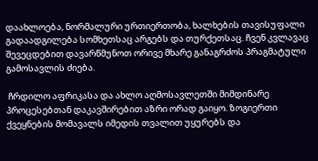დაახლოება, ნორმალური ურთიერთობა, ხალხების თავისუფალი გადაადგილება სომხეთსაც არგებს და თურქეთსაც. ჩვენ კვლავაც შევეცდებით დავარწმუნოთ ორივე მხარე განაგრძოს პრაგმატული გამოსავლის ძიება.

 ჩრდილო აფრიკასა და ახლო აღმოსავლეთში მიმდინარე პროცესებთან დაკავშირებით აზრი ორად გაიყო. ზოგიერთი ქვეყნების მომავალს იმედის თვალით უყურებს და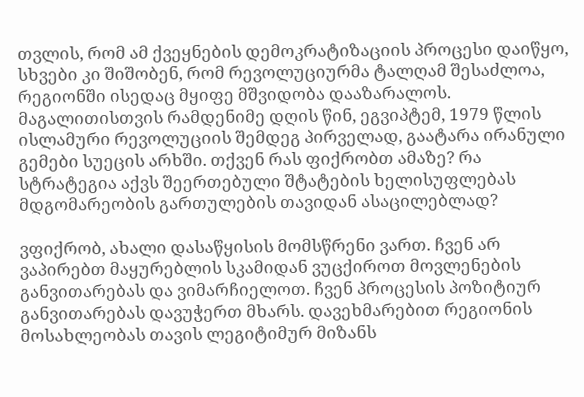თვლის, რომ ამ ქვეყნების დემოკრატიზაციის პროცესი დაიწყო, სხვები კი შიშობენ, რომ რევოლუციურმა ტალღამ შესაძლოა, რეგიონში ისედაც მყიფე მშვიდობა დააზარალოს. მაგალითისთვის რამდენიმე დღის წინ, ეგვიპტემ, 1979 წლის ისლამური რევოლუციის შემდეგ პირველად, გაატარა ირანული გემები სუეცის არხში. თქვენ რას ფიქრობთ ამაზე? რა სტრატეგია აქვს შეერთებული შტატების ხელისუფლებას მდგომარეობის გართულების თავიდან ასაცილებლად?

ვფიქრობ, ახალი დასაწყისის მომსწრენი ვართ. ჩვენ არ ვაპირებთ მაყურებლის სკამიდან ვუცქიროთ მოვლენების განვითარებას და ვიმარჩიელოთ. ჩვენ პროცესის პოზიტიურ განვითარებას დავუჭერთ მხარს. დავეხმარებით რეგიონის მოსახლეობას თავის ლეგიტიმურ მიზანს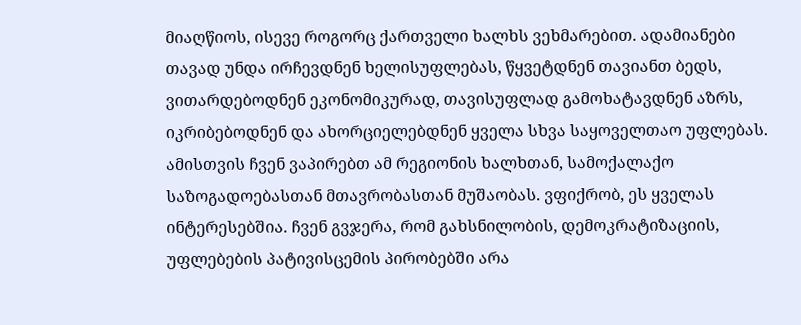მიაღწიოს, ისევე როგორც ქართველი ხალხს ვეხმარებით. ადამიანები თავად უნდა ირჩევდნენ ხელისუფლებას, წყვეტდნენ თავიანთ ბედს, ვითარდებოდნენ ეკონომიკურად, თავისუფლად გამოხატავდნენ აზრს, იკრიბებოდნენ და ახორციელებდნენ ყველა სხვა საყოველთაო უფლებას.
ამისთვის ჩვენ ვაპირებთ ამ რეგიონის ხალხთან, სამოქალაქო საზოგადოებასთან მთავრობასთან მუშაობას. ვფიქრობ, ეს ყველას ინტერესებშია. ჩვენ გვჯერა, რომ გახსნილობის, დემოკრატიზაციის, უფლებების პატივისცემის პირობებში არა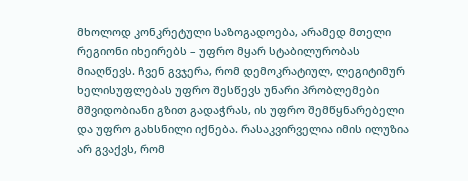მხოლოდ კონკრეტული საზოგადოება, არამედ მთელი რეგიონი იხეირებს – უფრო მყარ სტაბილურობას მიაღწევს. ჩვენ გვჯერა, რომ დემოკრატიულ, ლეგიტიმურ ხელისუფლებას უფრო შესწევს უნარი პრობლემები მშვიდობიანი გზით გადაჭრას, ის უფრო შემწყნარებელი და უფრო გახსნილი იქნება. რასაკვირველია იმის ილუზია არ გვაქვს, რომ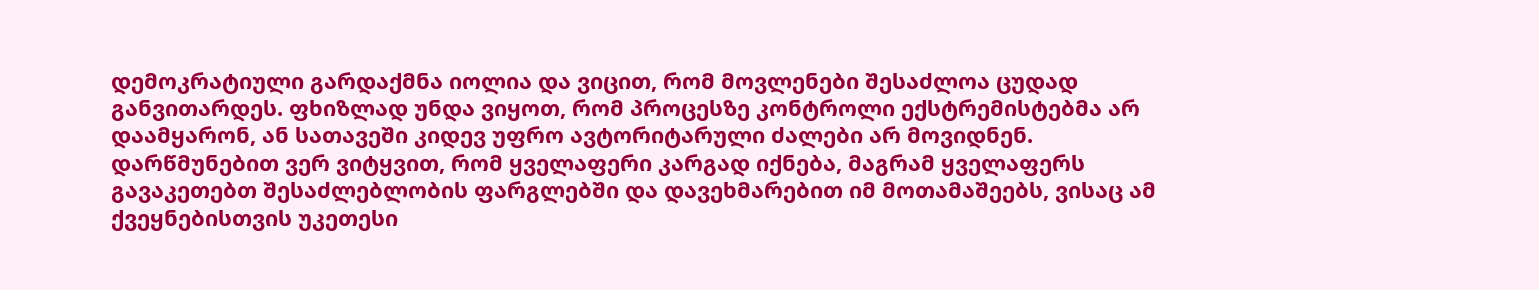დემოკრატიული გარდაქმნა იოლია და ვიცით, რომ მოვლენები შესაძლოა ცუდად განვითარდეს. ფხიზლად უნდა ვიყოთ, რომ პროცესზე კონტროლი ექსტრემისტებმა არ დაამყარონ, ან სათავეში კიდევ უფრო ავტორიტარული ძალები არ მოვიდნენ. დარწმუნებით ვერ ვიტყვით, რომ ყველაფერი კარგად იქნება, მაგრამ ყველაფერს გავაკეთებთ შესაძლებლობის ფარგლებში და დავეხმარებით იმ მოთამაშეებს, ვისაც ამ ქვეყნებისთვის უკეთესი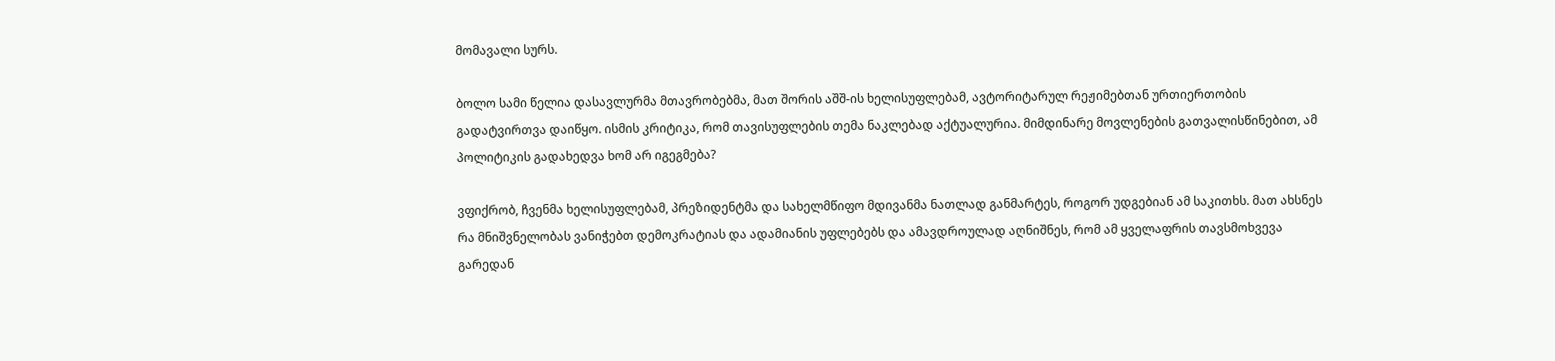მომავალი სურს.

ბოლო სამი წელია დასავლურმა მთავრობებმა, მათ შორის აშშ-ის ხელისუფლებამ, ავტორიტარულ რეჟიმებთან ურთიერთობის გადატვირთვა დაიწყო. ისმის კრიტიკა, რომ თავისუფლების თემა ნაკლებად აქტუალურია. მიმდინარე მოვლენების გათვალისწინებით, ამ პოლიტიკის გადახედვა ხომ არ იგეგმება?

ვფიქრობ, ჩვენმა ხელისუფლებამ, პრეზიდენტმა და სახელმწიფო მდივანმა ნათლად განმარტეს, როგორ უდგებიან ამ საკითხს. მათ ახსნეს რა მნიშვნელობას ვანიჭებთ დემოკრატიას და ადამიანის უფლებებს და ამავდროულად აღნიშნეს, რომ ამ ყველაფრის თავსმოხვევა გარედან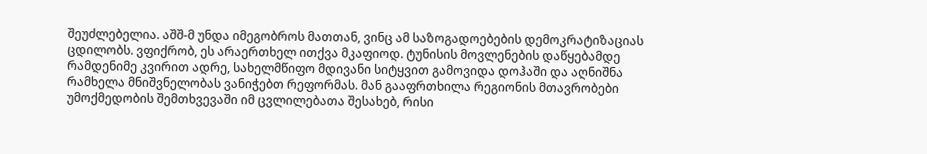შეუძლებელია. აშშ-მ უნდა იმეგობროს მათთან, ვინც ამ საზოგადოებების დემოკრატიზაციას ცდილობს. ვფიქრობ, ეს არაერთხელ ითქვა მკაფიოდ. ტუნისის მოვლენების დაწყებამდე რამდენიმე კვირით ადრე, სახელმწიფო მდივანი სიტყვით გამოვიდა დოჰაში და აღნიშნა რამხელა მნიშვნელობას ვანიჭებთ რეფორმას. მან გააფრთხილა რეგიონის მთავრობები უმოქმედობის შემთხვევაში იმ ცვლილებათა შესახებ, რისი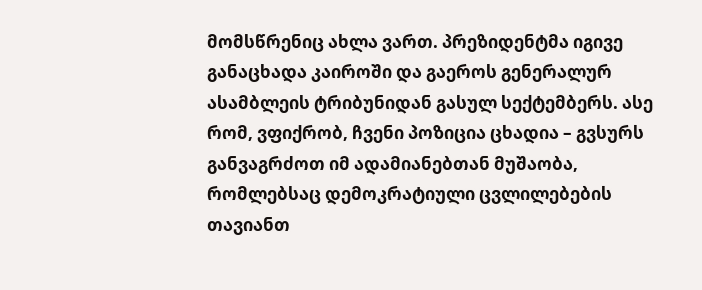მომსწრენიც ახლა ვართ. პრეზიდენტმა იგივე განაცხადა კაიროში და გაეროს გენერალურ ასამბლეის ტრიბუნიდან გასულ სექტემბერს. ასე რომ, ვფიქრობ, ჩვენი პოზიცია ცხადია – გვსურს განვაგრძოთ იმ ადამიანებთან მუშაობა, რომლებსაც დემოკრატიული ცვლილებების თავიანთ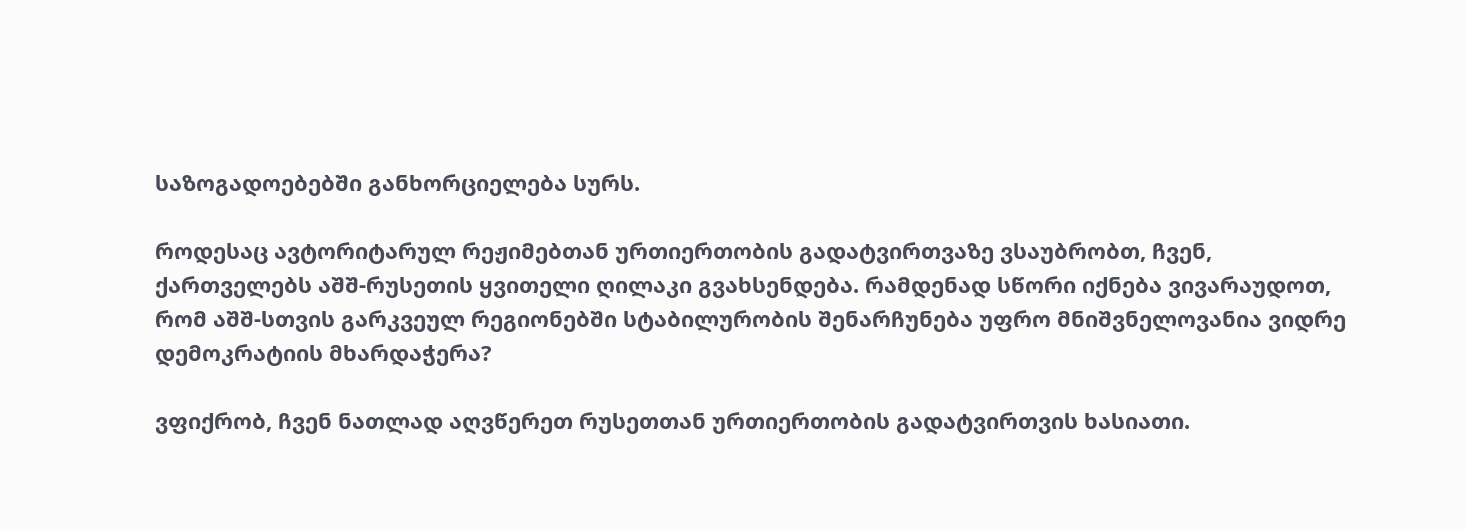საზოგადოებებში განხორციელება სურს.

როდესაც ავტორიტარულ რეჟიმებთან ურთიერთობის გადატვირთვაზე ვსაუბრობთ, ჩვენ, ქართველებს აშშ-რუსეთის ყვითელი ღილაკი გვახსენდება. რამდენად სწორი იქნება ვივარაუდოთ, რომ აშშ-სთვის გარკვეულ რეგიონებში სტაბილურობის შენარჩუნება უფრო მნიშვნელოვანია ვიდრე დემოკრატიის მხარდაჭერა?

ვფიქრობ, ჩვენ ნათლად აღვწერეთ რუსეთთან ურთიერთობის გადატვირთვის ხასიათი.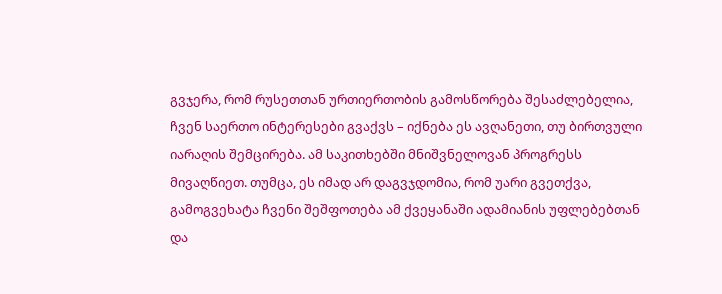გვჯერა, რომ რუსეთთან ურთიერთობის გამოსწორება შესაძლებელია, ჩვენ საერთო ინტერესები გვაქვს – იქნება ეს ავღანეთი, თუ ბირთვული იარაღის შემცირება. ამ საკითხებში მნიშვნელოვან პროგრესს მივაღწიეთ. თუმცა, ეს იმად არ დაგვჯდომია, რომ უარი გვეთქვა, გამოგვეხატა ჩვენი შეშფოთება ამ ქვეყანაში ადამიანის უფლებებთან და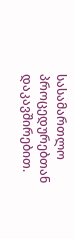სასამართლო პროცედურებთან დაკავშირებით.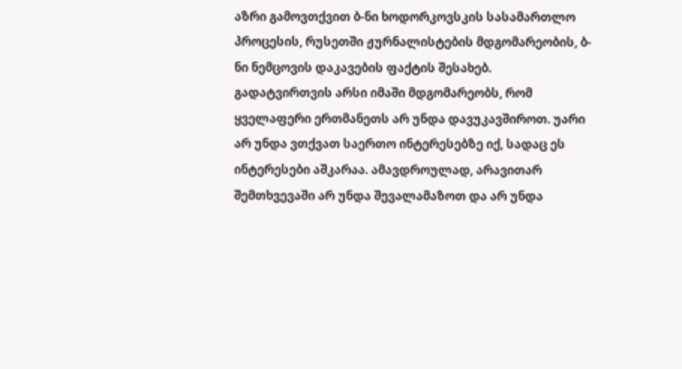აზრი გამოვთქვით ბ-ნი ხოდორკოვსკის სასამართლო პროცესის, რუსეთში ჟურნალისტების მდგომარეობის, ბ-ნი ნემცოვის დაკავების ფაქტის შესახებ.
გადატვირთვის არსი იმაში მდგომარეობს, რომ ყველაფერი ერთმანეთს არ უნდა დავუკავშიროთ. უარი არ უნდა ვთქვათ საერთო ინტერესებზე იქ, სადაც ეს ინტერესები აშკარაა. ამავდროულად, არავითარ შემთხვევაში არ უნდა შევალამაზოთ და არ უნდა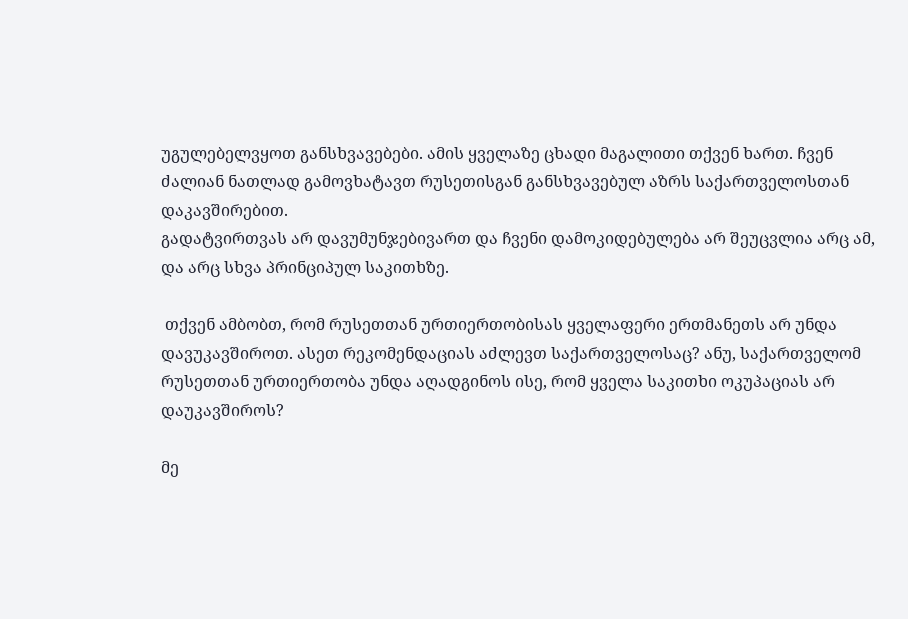უგულებელვყოთ განსხვავებები. ამის ყველაზე ცხადი მაგალითი თქვენ ხართ. ჩვენ ძალიან ნათლად გამოვხატავთ რუსეთისგან განსხვავებულ აზრს საქართველოსთან დაკავშირებით.
გადატვირთვას არ დავუმუნჯებივართ და ჩვენი დამოკიდებულება არ შეუცვლია არც ამ, და არც სხვა პრინციპულ საკითხზე.

 თქვენ ამბობთ, რომ რუსეთთან ურთიერთობისას ყველაფერი ერთმანეთს არ უნდა დავუკავშიროთ. ასეთ რეკომენდაციას აძლევთ საქართველოსაც? ანუ, საქართველომ რუსეთთან ურთიერთობა უნდა აღადგინოს ისე, რომ ყველა საკითხი ოკუპაციას არ დაუკავშიროს?

მე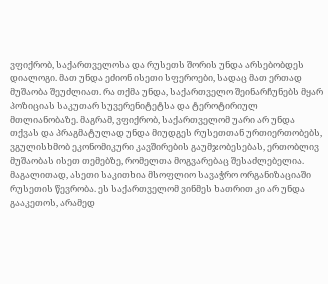ვფიქრობ, საქართველოსა და რუსეთს შორის უნდა არსებობდეს დიალოგი. მათ უნდა ეძიონ ისეთი სფეროები, სადაც მათ ერთად მუშაობა შეუძლიათ. რა თქმა უნდა, საქართველო შეინარჩუნებს მყარ პოზიციას საკუთარ სუვერენიტეტსა და ტეროტირიულ მთლიანობაზე. მაგრამ, ვფიქრობ, საქართველომ უარი არ უნდა თქვას და პრაგმატულად უნდა მიუდგეს რუსეთთან ურთიერთობებს, ვგულისხმობ ეკონომიკური კავშირების გაუმჯობესებას, ერთობლივ მუშაობას ისეთ თემებზე, რომელთა მოგვარებაც შესაძლებელია. მაგალითად, ასეთი საკითხია მსოფლიო სავაჭრო ორგანიზაციაში რუსეთის წევრობა. ეს საქართველომ ვინმეს ხათრით კი არ უნდა გააკეთოს, არამედ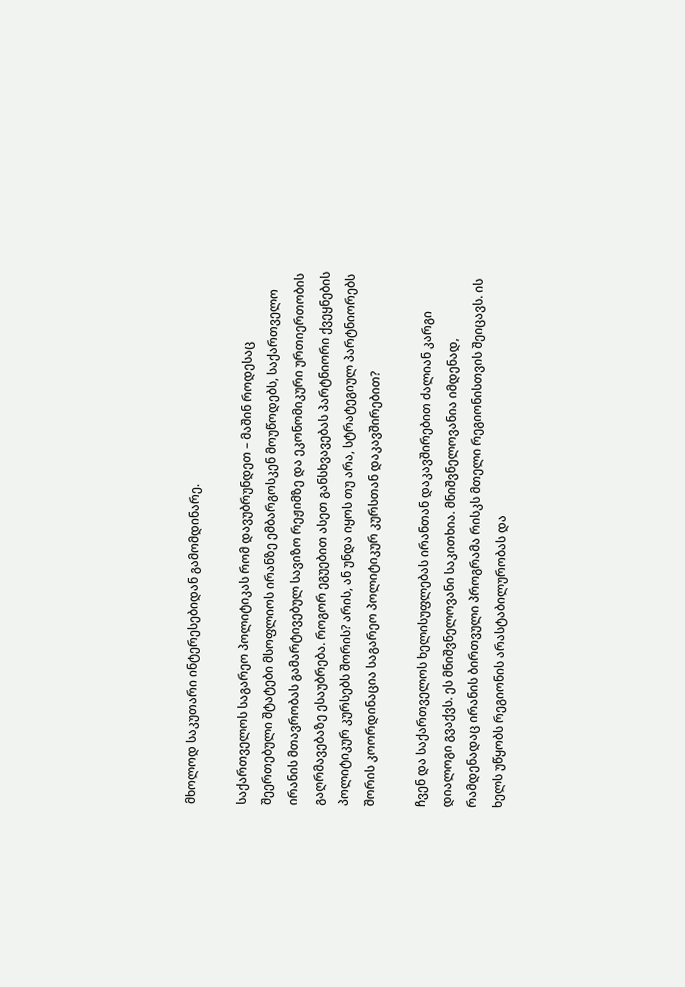მხოლოდ საკუთარი ინტერესებიდან გამომდინარე.

საქართველოს საგარეო პოლიტიკას რომ დავუბრუნდეთ – მაშინ როდესაც შეერთებული შტატები მსოფლიოს ირანზე ემბარგოსკენ მოუწოდებს, საქართველო ირანის მთავრობას გამარტივებულ სავიზო რეჟიმზე და ეკონომიკური ურთიერთობის გაღრმავებაზე ესაუბრება. როგორ ეგუებით ასეთ განსხვავებას პარტნიორი ქვეყნების პოლიტიკურ კურსებს შორის? არის, ან უნდა იყოს თუ არა, სტრატეგიულ პარტნიორებს შორის კოორდინაცია საგარეო პოლიტიკურ კურსთან დაკავშირებით?

ჩვენ და საქართველოს ხელისუფლებას ირანთან დაკავშირებით ძალიან კარგი დიალოგი გვაქვს. ეს მნიშვნელოვანი საკითხია. მნიშვნელოვანია იმდენად, რამდენადაც ირანის ბირთვული პროგრამა რისკს მთელი რეგიონისთვის შეიცავს. ის ხელს უწყობს რეგიონის არასტაბილურობას და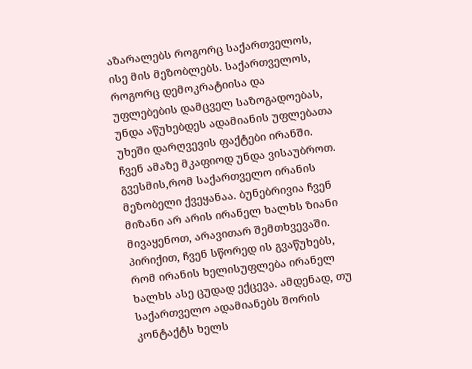აზარალებს როგორც საქართველოს, ისე მის მეზობლებს. საქართველოს, როგორც დემოკრატიისა და უფლებების დამცველ საზოგადოებას, უნდა აწუხებდეს ადამიანის უფლებათა უხეში დარღვევის ფაქტები ირანში. ჩვენ ამაზე მკაფიოდ უნდა ვისაუბროთ. გვესმის,რომ საქართველო ირანის მეზობელი ქვეყანაა. ბუნებრივია ჩვენ მიზანი არ არის ირანელ ხალხს ზიანი მივაყენოთ, არავითარ შემთხვევაში. პირიქით, ჩვენ სწორედ ის გვაწუხებს, რომ ირანის ხელისუფლება ირანელ ხალხს ასე ცუდად ექცევა. ამდენად, თუ საქართველო ადამიანებს შორის კონტაქტს ხელს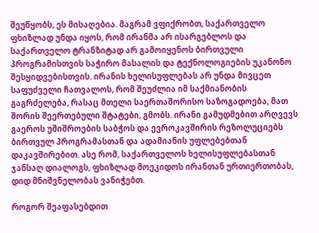შეუწყობს, ეს მისაღებია. მაგრამ ვფიქრობთ, საქართველო ფხიზლად უნდა იყოს, რომ ირანმა არ ისარგებლოს და საქართველო ტრანზიტად არ გამოიყენოს ბირთვული პროგრამისთვის საჭირო მასალის და ტექნოლოგიების უკანონო შესყიდვებისთვის. ირანის ხელისუფლებას არ უნდა მივცეთ საფუძველი ჩათვალოს, რომ შეუძლია იმ საქმიანობის გაგრძელება, რასაც მთელი საერთაშორისო საზოგადოება, მათ შორის შეერთებული შტატები, გმობს. ირანი გამუდმებით არღვევს გაეროს უშიშროების საბჭოს და ევროკავშირის რეზოლუციებს ბირთვულ პროგრამასთან და ადამიანის უფლებებთან დაკავშირებით. ასე რომ, საქართველოს ხელისუფლებასთან ჯანსაღ დიალოგს, ფხიზლად მოეკიდოს ირანთან ურთიერთობას, დიდ მნიშვნელობას ვანიჭებთ.

როგორ შეაფასებდით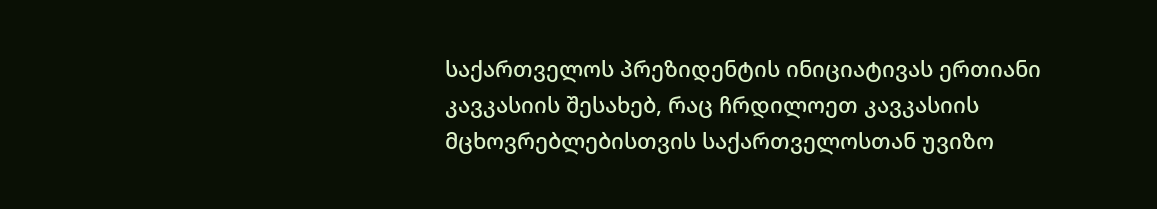საქართველოს პრეზიდენტის ინიციატივას ერთიანი კავკასიის შესახებ, რაც ჩრდილოეთ კავკასიის მცხოვრებლებისთვის საქართველოსთან უვიზო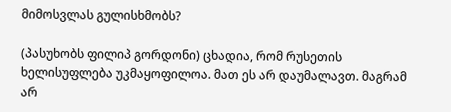მიმოსვლას გულისხმობს?

(პასუხობს ფილიპ გორდონი) ცხადია, რომ რუსეთის ხელისუფლება უკმაყოფილოა. მათ ეს არ დაუმალავთ. მაგრამ არ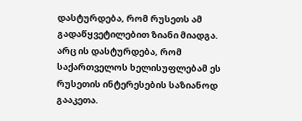დასტურდება, რომ რუსეთს ამ გადაწყვეტილებით ზიანი მიადგა. არც ის დასტურდება, რომ საქართველოს ხელისუფლებამ ეს რუსეთის ინტერესების საზიანოდ გააკეთა.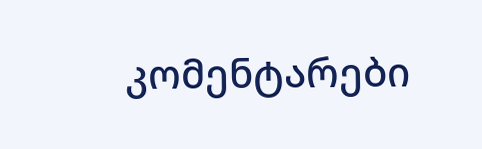კომენტარები